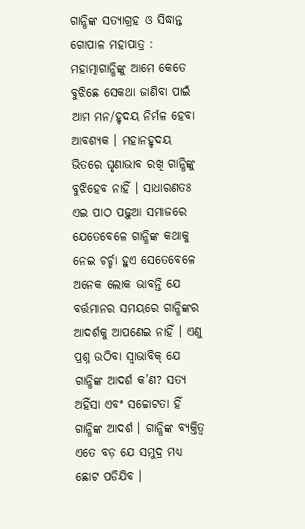ଗାନ୍ଧିଙ୍କ ସତ୍ୟାଗ୍ରହ ଓ ସିଦ୍ଧାନ୍ତ
ଗୋପାଳ ମହାପାତ୍ର : ମହାତ୍ମାଗାନ୍ଧିଙ୍କୁ ଆମେ କେତେ ବୁଝିଛେ ସେକଥା ଜାଣିବା ପାଇଁ ଆମ ମନ/ହୃଦୟ ନିର୍ମଳ ହେବା ଆବଶ୍ୟକ । ମହାନହୃଦୟ ଭିତରେ ଘୃଣାଭାବ ରଖି ଗାନ୍ଧିଙ୍କୁ ବୁଝିହେବ ନାହିଁ । ସାଧାରଣତଃ ଏଇ ପାଠ ପଢ଼ୁଆ ସମାଜରେ ଯେତେବେଳେ ଗାନ୍ଧିଙ୍କ କଥାକୁ ନେଇ ଚର୍ଚ୍ଚା ହୁଏ ସେତେବେଳେ ଅନେକ ଲୋକ ଭାବନ୍ତି ଯେ ବର୍ତ୍ତମାନର ସମୟରେ ଗାନ୍ଧିଙ୍କର ଆଦର୍ଶକୁ ଆପଣେଇ ନାହିଁ । ଏଣୁ ପ୍ରଶ୍ନ ଉଠିବା ସ୍ୱାଭାବିକ୍ ଯେ ଗାନ୍ଧିଙ୍କ ଆଦର୍ଶ କ’ଣ? ସତ୍ୟ ଅହିଁସା ଏବଂ ସଚ୍ଚୋଟତା ହିଁ ଗାନ୍ଧିଙ୍କ ଆଦର୍ଶ । ଗାନ୍ଧିଙ୍କ ବ୍ୟକ୍ତିତ୍ୱ ଏତେ ବଡ଼ ଯେ ସମୁଦ୍ର ମଧ୍ୟ ଛୋଟ ପଡିଯିବ ।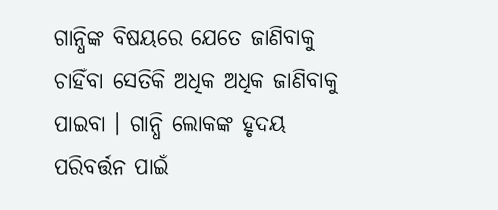ଗାନ୍ଧିଙ୍କ ବିଷୟରେ ଯେତେ ଜାଣିବାକୁ ଚାହିଁବା ସେତିକି ଅଧିକ ଅଧିକ ଜାଣିବାକୁ ପାଇବା । ଗାନ୍ଧି ଲୋକଙ୍କ ହୃଦୟ ପରିବର୍ତ୍ତନ ପାଇଁ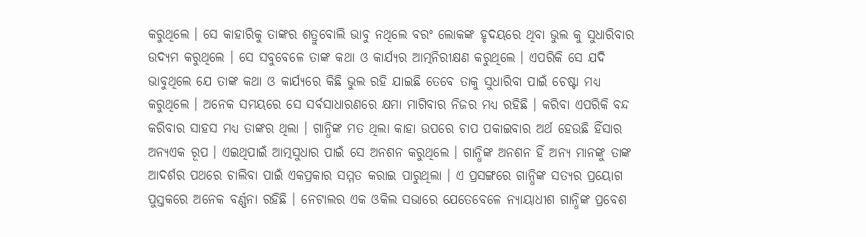କରୁଥିଲେ । ସେ କାହାରିକୁ ତାଙ୍କର ଶତ୍ରୁବୋଲି ଭାବୁ ନଥିଲେ ବରଂ ଲୋକଙ୍କ ହୃଦୟରେ ଥିବା ଭୁଲ କୁ ସୁଧାରିବାର ଉଦ୍ୟମ କରୁଥିଲେ । ସେ ସବୁବେଳେ ତାଙ୍କ କଥା ଓ କାର୍ଯ୍ୟର ଆତ୍ମନିରୀକ୍ଷଣ କରୁଥିଲେ । ଏପରିକି ସେ ଯଦି ଭାବୁଥିଲେ ଯେ ତାଙ୍କ କଥା ଓ କାର୍ଯ୍ୟରେ କିଛି ଭୁଲ ରହି ଯାଇଛି ତେବେ ତାକୁ ସୁଧାରିବା ପାଇଁ ଚେଷ୍ଟା ମଧ୍ୟ କରୁଥିଲେ । ଅନେକ ସମୟରେ ସେ ସର୍ବସାଧାରଣରେ କ୍ଷମା ମାଗିବାର ନିଜର ମଧ୍ୟ ରହିଛି । କରିବା ଏପରିକି ବନ୍ଦ କରିବାର ସାହସ ମଧ୍ୟ ତାଙ୍କର ଥିଲା । ଗାନ୍ଧିଙ୍କ ମତ ଥିଲା କାହା ଉପରେ ଚାପ ପକାଇବାର ଅର୍ଥ ହେଉଛି ହିଁସାର ଅନ୍ୟଏକ ରୂପ । ଏଇଥିପାଇଁ ଆତ୍ମସୁଧାର ପାଇଁ ସେ ଅନଶନ କରୁଥିଲେ । ଗାନ୍ଧିଙ୍କ ଅନଶନ ହିଁ ଅନ୍ୟ ମାନଙ୍କୁ ତାଙ୍କ ଆଦର୍ଶର ପଥରେ ଚାଲିବା ପାଇଁ ଏକପ୍ରକାର ସମ୍ମତ କରାଇ ପାରୁଥିଲା । ଏ ପ୍ରସଙ୍ଗରେ ଗାନ୍ଧିଙ୍କ ସତ୍ୟର ପ୍ରୟୋଗ ପୁସ୍ତକରେ ଅନେକ ବର୍ଣ୍ଣନା ରହିଛି । ନେଟାଲର ଏକ ଓକିଲ ସଭାରେ ଯେତେବେଳେ ନ୍ୟାୟାଧୀଶ ଗାନ୍ଧିଙ୍କ ପ୍ରବେଶ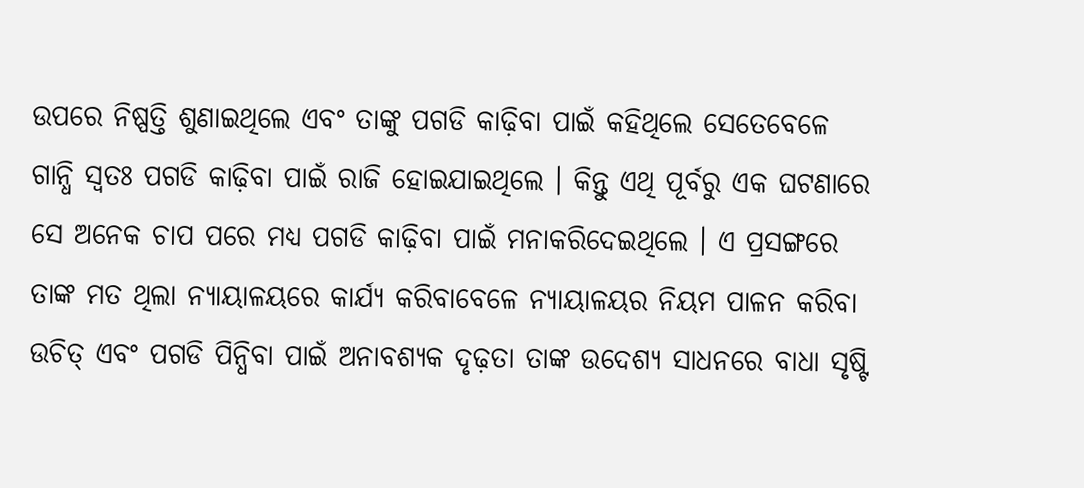ଉପରେ ନିଷ୍ପତ୍ତି ଶୁଣାଇଥିଲେ ଏବଂ ତାଙ୍କୁ ପଗଡି କାଢ଼ିବା ପାଇଁ କହିଥିଲେ ସେତେବେଳେ ଗାନ୍ଧି ସ୍ୱତଃ ପଗଡି କାଢ଼ିବା ପାଇଁ ରାଜି ହୋଇଯାଇଥିଲେ । କିନ୍ତୁ ଏଥି ପୂର୍ବରୁ ଏକ ଘଟଣାରେ ସେ ଅନେକ ଚାପ ପରେ ମଧ୍ୟ ପଗଡି କାଢ଼ିବା ପାଇଁ ମନାକରିଦେଇଥିଲେ । ଏ ପ୍ରସଙ୍ଗରେ ତାଙ୍କ ମତ ଥିଲା ନ୍ୟାୟାଳୟରେ କାର୍ଯ୍ୟ କରିବାବେଳେ ନ୍ୟାୟାଳୟର ନିୟମ ପାଳନ କରିବା ଉଚିତ୍ ଏବଂ ପଗଡି ପିନ୍ଧିବା ପାଇଁ ଅନାବଶ୍ୟକ ଦୃଢ଼ତା ତାଙ୍କ ଉଦେଶ୍ୟ ସାଧନରେ ବାଧା ସୃଷ୍ଟି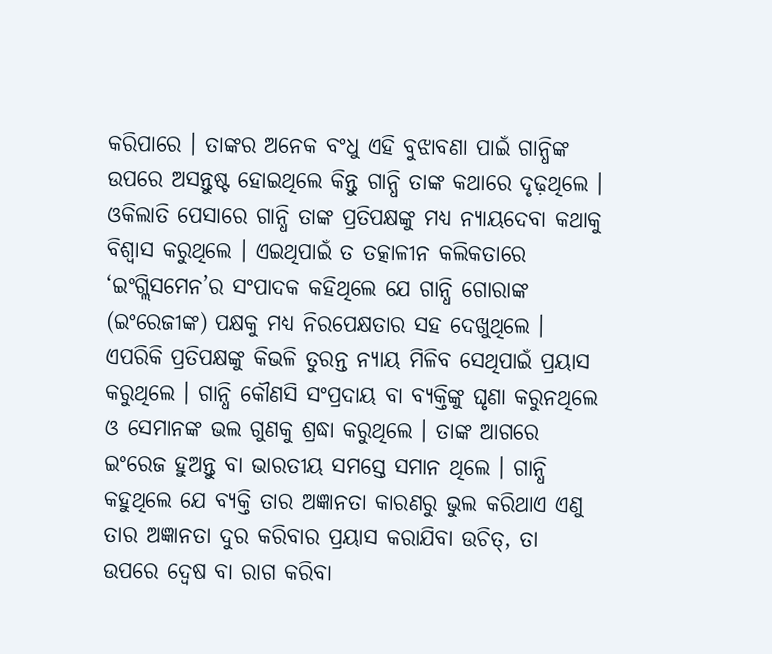କରିପାରେ । ତାଙ୍କର ଅନେକ ବଂଧୁ ଏହି ବୁଝାବଣା ପାଇଁ ଗାନ୍ଧିଙ୍କ ଉପରେ ଅସନ୍ତୁଷ୍ଟ ହୋଇଥିଲେ କିନ୍ତୁ ଗାନ୍ଧି ତାଙ୍କ କଥାରେ ଦୃଢ଼ଥିଲେ । ଓକିଲାତି ପେସାରେ ଗାନ୍ଧି ତାଙ୍କ ପ୍ରତିପକ୍ଷଙ୍କୁ ମଧ୍ୟ ନ୍ୟାୟଦେବା କଥାକୁ ବିଶ୍ୱାସ କରୁଥିଲେ । ଏଇଥିପାଇଁ ତ ତତ୍କାଳୀନ କଲିକତାରେ ‘ଇଂଗ୍ଲିସମେନ’ର ସଂପାଦକ କହିଥିଲେ ଯେ ଗାନ୍ଧି ଗୋରାଙ୍କ (ଇଂରେଜୀଙ୍କ) ପକ୍ଷକୁ ମଧ୍ୟ ନିରପେକ୍ଷତାର ସହ ଦେଖୁଥିଲେ । ଏପରିକି ପ୍ରତିପକ୍ଷଙ୍କୁ କିଭଳି ତୁରନ୍ତ ନ୍ୟାୟ ମିଳିବ ସେଥିପାଇଁ ପ୍ରୟାସ କରୁଥିଲେ । ଗାନ୍ଧି କୌଣସି ସଂପ୍ରଦାୟ ବା ବ୍ୟକ୍ତିଙ୍କୁ ଘୃଣା କରୁନଥିଲେ ଓ ସେମାନଙ୍କ ଭଲ ଗୁଣକୁ ଶ୍ରଦ୍ଧା କରୁଥିଲେ । ତାଙ୍କ ଆଗରେ ଇଂରେଜ ହୁଅନ୍ତୁ ବା ଭାରତୀୟ ସମସ୍ତେ ସମାନ ଥିଲେ । ଗାନ୍ଧି କହୁଥିଲେ ଯେ ବ୍ୟକ୍ତି ତାର ଅଜ୍ଞାନତା କାରଣରୁ ଭୁଲ କରିଥାଏ ଏଣୁ ତାର ଅଜ୍ଞାନତା ଦୁର କରିବାର ପ୍ରୟାସ କରାଯିବା ଉଚିତ୍, ତା ଉପରେ ଦ୍ୱେଷ ବା ରାଗ କରିବା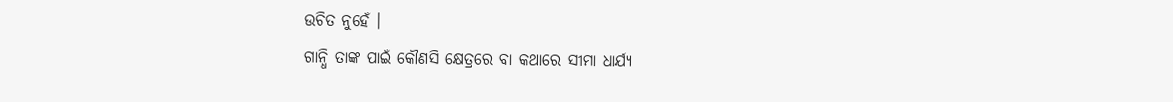ଉଚିତ ନୁହେଁ ।
ଗାନ୍ଧି ତାଙ୍କ ପାଇଁ କୌଣସି କ୍ଷେତ୍ରରେ ବା କଥାରେ ସୀମା ଧାର୍ଯ୍ୟ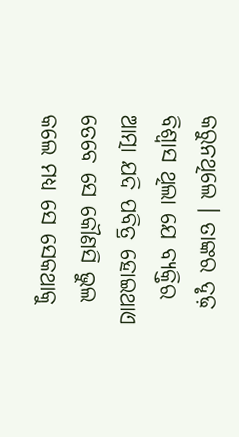କରୁନଥିଲେ । ତାଙ୍କର ଦୃଢ଼ ବିଶ୍ୱାସ ଥିଲା ଯେ ବ୍ୟକ୍ତିର ଆତ୍ମା ଯଦି ପବିତ୍ର ହୋଇଥାଏ ତେବେ ସେ କୌଣସି ଭୁଲ କଲେ ମଧ୍ୟ ସେ ସେକଥାକୁ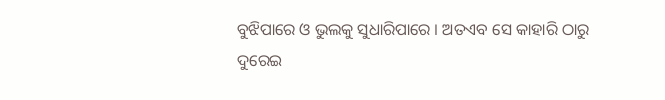ବୁଝିପାରେ ଓ ଭୁଲକୁ ସୁଧାରିପାରେ । ଅତଏବ ସେ କାହାରି ଠାରୁ ଦୁରେଇ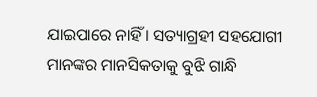ଯାଇପାରେ ନାହିଁ । ସତ୍ୟାଗ୍ରହୀ ସହଯୋଗୀ ମାନଙ୍କର ମାନସିକତାକୁ ବୁଝି ଗାନ୍ଧି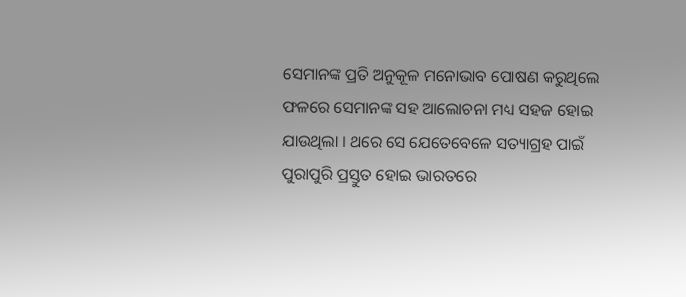ସେମାନଙ୍କ ପ୍ରତି ଅନୁକୂଳ ମନୋଭାବ ପୋଷଣ କରୁଥିଲେ ଫଳରେ ସେମାନଙ୍କ ସହ ଆଲୋଚନା ମଧ୍ୟ ସହଜ ହୋଇ ଯାଉଥିଲା । ଥରେ ସେ ଯେତେବେଳେ ସତ୍ୟାଗ୍ରହ ପାଇଁ ପୁରାପୁରି ପ୍ରସ୍ତୁତ ହୋଇ ଭାରତରେ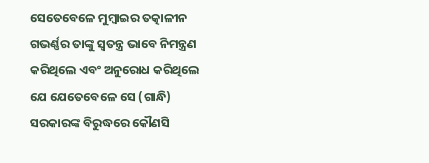ସେତେବେଳେ ମୁମ୍ବାଇର ତତ୍କାଳୀନ ଗଭର୍ଣ୍ଣର ତାଙ୍କୁ ସ୍ୱତନ୍ତ୍ର ଭାବେ ନିମନ୍ତ୍ରଣ କରିଥିଲେ ଏବଂ ଅନୁରୋଧ କରିଥିଲେ ଯେ ଯେତେବେଳେ ସେ (ଗାନ୍ଧି) ସରକାରଙ୍କ ବିରୁଦ୍ଧରେ କୌଣସି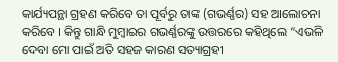କାର୍ଯ୍ୟପନ୍ଥା ଗ୍ରହଣ କରିବେ ତା ପୂର୍ବରୁ ତାଙ୍କ (ଗଭର୍ଣ୍ଣର) ସହ ଆଲୋଚନା କରିବେ । କିନ୍ତୁ ଗାନ୍ଧି ମୁମ୍ବାଇର ଗଭର୍ଣ୍ଣରଙ୍କୁ ଉତ୍ତରରେ କହିଥିଲେ “ଏଭଳି ଦେବା ମୋ ପାଇଁ ଅତି ସହଜ କାରଣ ସତ୍ୟାଗ୍ରହୀ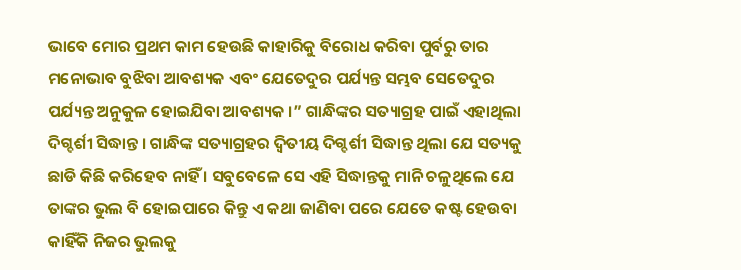ଭାବେ ମୋର ପ୍ରଥମ କାମ ହେଉଛି କାହାରିକୁ ବିରୋଧ କରିବା ପୁର୍ବରୁ ତାର ମନୋଭାବ ବୁଝିବା ଆବଶ୍ୟକ ଏବଂ ଯେତେଦୁର ପର୍ଯ୍ୟନ୍ତ ସମ୍ଭବ ସେତେଦୁର ପର୍ଯ୍ୟନ୍ତ ଅନୁକୁଳ ହୋଇଯିବା ଆବଶ୍ୟକ ।” ଗାନ୍ଧିଙ୍କର ସତ୍ୟାଗ୍ରହ ପାଇଁ ଏହାଥିଲା ଦିଗ୍ଦର୍ଶୀ ସିଦ୍ଧାନ୍ତ । ଗାନ୍ଧିଙ୍କ ସତ୍ୟାଗ୍ରହର ଦ୍ୱିତୀୟ ଦିଗ୍ଦର୍ଶୀ ସିଦ୍ଧାନ୍ତ ଥିଲା ଯେ ସତ୍ୟକୁ ଛାଡି କିଛି କରିହେବ ନାହିଁ । ସବୁବେଳେ ସେ ଏହି ସିଦ୍ଧାନ୍ତକୁ ମାନି ଚଳୁଥିଲେ ଯେ ତାଙ୍କର ଭୁଲ ବି ହୋଇପାରେ କିନ୍ତୁ ଏ କଥା ଜାଣିବା ପରେ ଯେତେ କଷ୍ଟ ହେଉବା କାହିଁକି ନିଜର ଭୁଲକୁ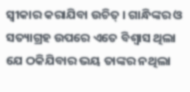ସ୍ୱୀକାର କରାଯିବା ଉଚିତ୍ । ଗାନ୍ଧିଙ୍କର ଓ ସତ୍ୟାଗ୍ରହ ଉପରେ ଏତେ ବିଶ୍ୱାସ ଥିଲା ଯେ ଠକିଯିବାର ଭୟ ତାଙ୍କର ନଥିଲା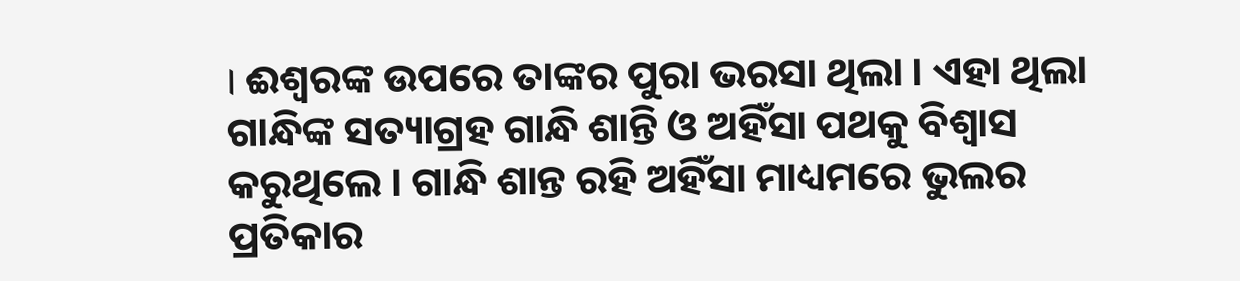। ଈଶ୍ୱରଙ୍କ ଉପରେ ତାଙ୍କର ପୁରା ଭରସା ଥିଲା । ଏହା ଥିଲା ଗାନ୍ଧିଙ୍କ ସତ୍ୟାଗ୍ରହ ଗାନ୍ଧି ଶାନ୍ତି ଓ ଅହିଁସା ପଥକୁ ବିଶ୍ୱାସ କରୁଥିଲେ । ଗାନ୍ଧି ଶାନ୍ତ ରହି ଅହିଁସା ମାଧ୍ୟମରେ ଭୁଲର ପ୍ରତିକାର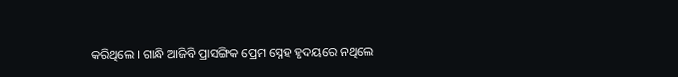କରିଥିଲେ । ଗାନ୍ଧି ଆଜିବି ପ୍ରାସଙ୍ଗିକ ପ୍ରେମ ସ୍ନେହ ହୃଦୟରେ ନଥିଲେ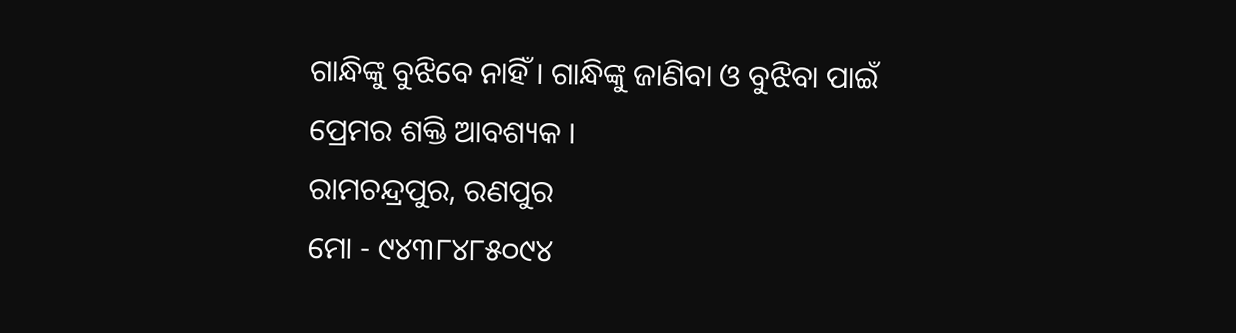ଗାନ୍ଧିଙ୍କୁ ବୁଝିବେ ନାହିଁ । ଗାନ୍ଧିଙ୍କୁ ଜାଣିବା ଓ ବୁଝିବା ପାଇଁ ପ୍ରେମର ଶକ୍ତି ଆବଶ୍ୟକ ।
ରାମଚନ୍ଦ୍ରପୁର, ରଣପୁର
ମୋ - ୯୪୩୮୪୮୫୦୯୪